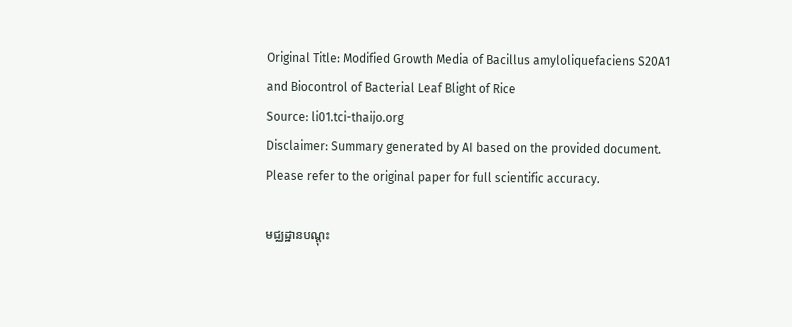Original Title: Modified Growth Media of Bacillus amyloliquefaciens S20A1 and Biocontrol of Bacterial Leaf Blight of Rice
Source: li01.tci-thaijo.org
Disclaimer: Summary generated by AI based on the provided document. Please refer to the original paper for full scientific accuracy.

មជ្ឈដ្ឋានបណ្តុះ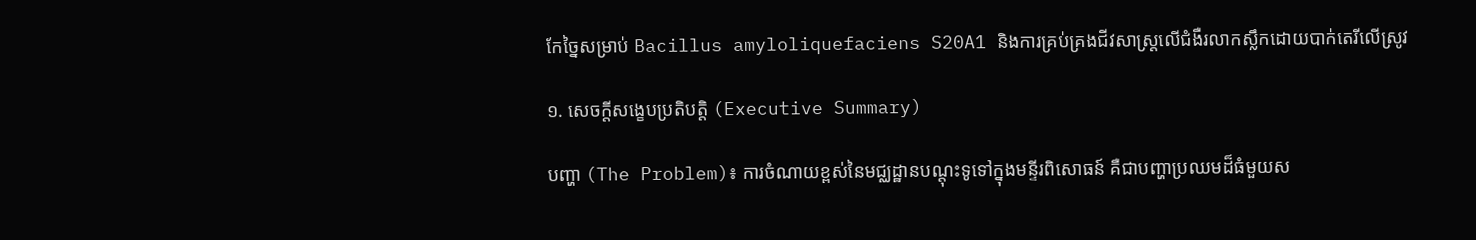កែច្នៃសម្រាប់ Bacillus amyloliquefaciens S20A1 និងការគ្រប់គ្រងជីវសាស្ត្រលើជំងឺរលាកស្លឹកដោយបាក់តេរីលើស្រូវ

១. សេចក្តីសង្ខេបប្រតិបត្តិ (Executive Summary)

បញ្ហា (The Problem)៖ ការចំណាយខ្ពស់នៃមជ្ឈដ្ឋានបណ្តុះទូទៅក្នុងមន្ទីរពិសោធន៍ គឺជាបញ្ហាប្រឈមដ៏ធំមួយស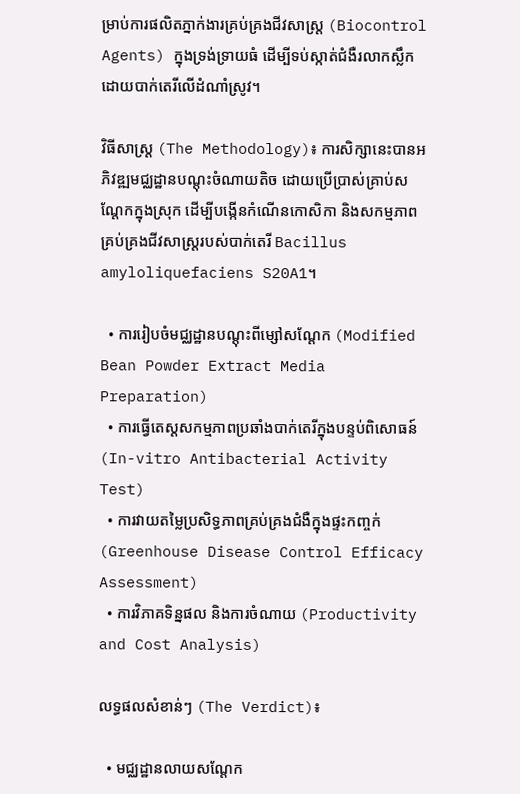ម្រាប់ការផលិតភ្នាក់ងារគ្រប់គ្រងជីវសាស្ត្រ (Biocontrol Agents) ក្នុងទ្រង់ទ្រាយធំ ដើម្បីទប់ស្កាត់ជំងឺរលាកស្លឹកដោយបាក់តេរីលើដំណាំស្រូវ។

វិធីសាស្ត្រ (The Methodology)៖ ការសិក្សានេះបានអភិវឌ្ឍមជ្ឈដ្ឋានបណ្តុះចំណាយតិច ដោយប្រើប្រាស់គ្រាប់សណ្តែកក្នុងស្រុក ដើម្បីបង្កើនកំណើនកោសិកា និងសកម្មភាពគ្រប់គ្រងជីវសាស្ត្ររបស់បាក់តេរី Bacillus amyloliquefaciens S20A1។

  • ការរៀបចំមជ្ឈដ្ឋានបណ្តុះពីម្សៅសណ្តែក (Modified Bean Powder Extract Media Preparation)
  • ការធ្វើតេស្តសកម្មភាពប្រឆាំងបាក់តេរីក្នុងបន្ទប់ពិសោធន៍ (In-vitro Antibacterial Activity Test)
  • ការវាយតម្លៃប្រសិទ្ធភាពគ្រប់គ្រងជំងឺក្នុងផ្ទះកញ្ចក់ (Greenhouse Disease Control Efficacy Assessment)
  • ការវិភាគទិន្នផល និងការចំណាយ (Productivity and Cost Analysis)

លទ្ធផលសំខាន់ៗ (The Verdict)៖

  • មជ្ឈដ្ឋានលាយសណ្តែក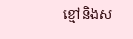ខ្មៅនិងស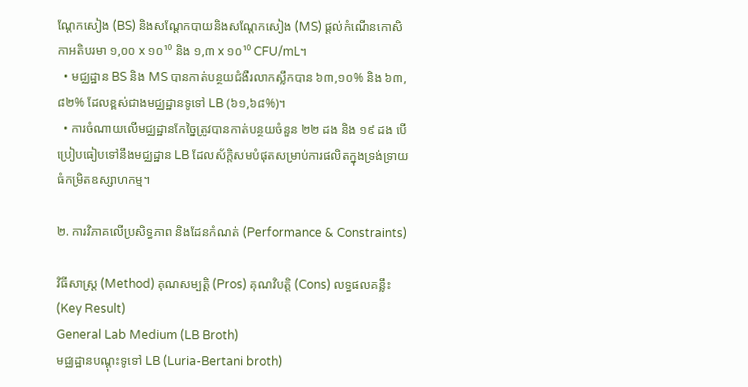ណ្តែកសៀង (BS) និងសណ្តែកបាយនិងសណ្តែកសៀង (MS) ផ្តល់កំណើនកោសិកាអតិបរមា ១,០០ x ១០¹⁰ និង ១,៣ x ១០¹⁰ CFU/mL។
  • មជ្ឈដ្ឋាន BS និង MS បានកាត់បន្ថយជំងឺរលាកស្លឹកបាន ៦៣,១០% និង ៦៣,៨២% ដែលខ្ពស់ជាងមជ្ឈដ្ឋានទូទៅ LB (៦១,៦៨%)។
  • ការចំណាយលើមជ្ឈដ្ឋានកែច្នៃត្រូវបានកាត់បន្ថយចំនួន ២២ ដង និង ១៩ ដង បើប្រៀបធៀបទៅនឹងមជ្ឈដ្ឋាន LB ដែលស័ក្តិសមបំផុតសម្រាប់ការផលិតក្នុងទ្រង់ទ្រាយធំកម្រិតឧស្សាហកម្ម។

២. ការវិភាគលើប្រសិទ្ធភាព និងដែនកំណត់ (Performance & Constraints)

វិធីសាស្ត្រ (Method) គុណសម្បត្តិ (Pros) គុណវិបត្តិ (Cons) លទ្ធផលគន្លឹះ (Key Result)
General Lab Medium (LB Broth)
មជ្ឈដ្ឋានបណ្តុះទូទៅ LB (Luria-Bertani broth)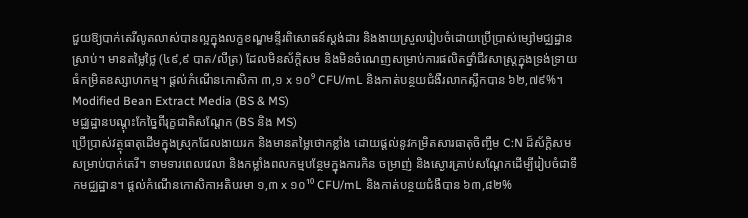ជួយឱ្យបាក់តេរីលូតលាស់បានល្អក្នុងលក្ខខណ្ឌមន្ទីរពិសោធន៍ស្តង់ដារ និងងាយស្រួលរៀបចំដោយប្រើប្រាស់ម្សៅមជ្ឈដ្ឋានស្រាប់។ មានតម្លៃថ្លៃ (៤៩,៩ បាត/លីត្រ) ដែលមិនស័ក្តិសម និងមិនចំណេញសម្រាប់ការផលិតថ្នាំជីវសាស្ត្រក្នុងទ្រង់ទ្រាយធំកម្រិតឧស្សាហកម្ម។ ផ្តល់កំណើនកោសិកា ៣,១ x ១០⁹ CFU/mL និងកាត់បន្ថយជំងឺរលាកស្លឹកបាន ៦២,៧៩%។
Modified Bean Extract Media (BS & MS)
មជ្ឈដ្ឋានបណ្តុះកែច្នៃពីរុក្ខជាតិសណ្តែក (BS និង MS)
ប្រើប្រាស់វត្ថុធាតុដើមក្នុងស្រុកដែលងាយរក និងមានតម្លៃថោកខ្លាំង ដោយផ្តល់នូវកម្រិតសារធាតុចិញ្ចឹម C:N ដ៏ស័ក្តិសមសម្រាប់បាក់តេរី។ ទាមទារពេលវេលា និងកម្លាំងពលកម្មបន្ថែមក្នុងការកិន ចម្រាញ់ និងស្ងោរគ្រាប់សណ្តែកដើម្បីរៀបចំជាទឹកមជ្ឈដ្ឋាន។ ផ្តល់កំណើនកោសិកាអតិបរមា ១,៣ x ១០¹⁰ CFU/mL និងកាត់បន្ថយជំងឺបាន ៦៣,៨២%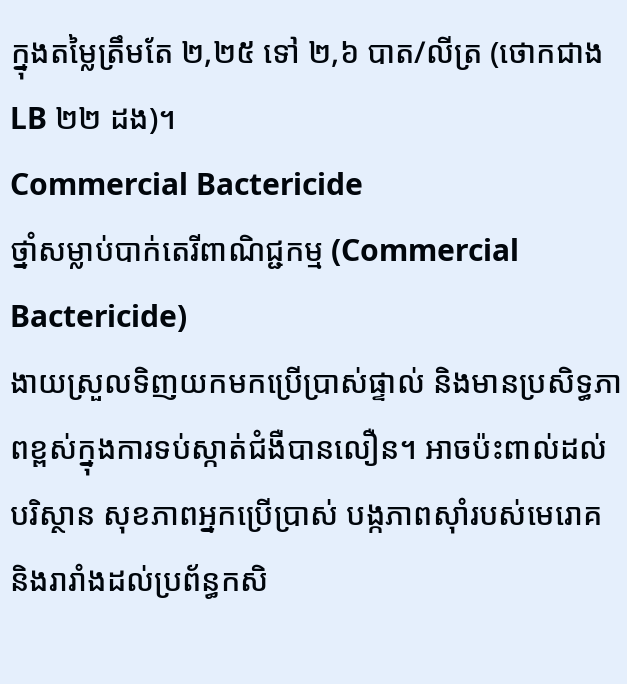ក្នុងតម្លៃត្រឹមតែ ២,២៥ ទៅ ២,៦ បាត/លីត្រ (ថោកជាង LB ២២ ដង)។
Commercial Bactericide
ថ្នាំសម្លាប់បាក់តេរីពាណិជ្ជកម្ម (Commercial Bactericide)
ងាយស្រួលទិញយកមកប្រើប្រាស់ផ្ទាល់ និងមានប្រសិទ្ធភាពខ្ពស់ក្នុងការទប់ស្កាត់ជំងឺបានលឿន។ អាចប៉ះពាល់ដល់បរិស្ថាន សុខភាពអ្នកប្រើប្រាស់ បង្កភាពស៊ាំរបស់មេរោគ និងរារាំងដល់ប្រព័ន្ធកសិ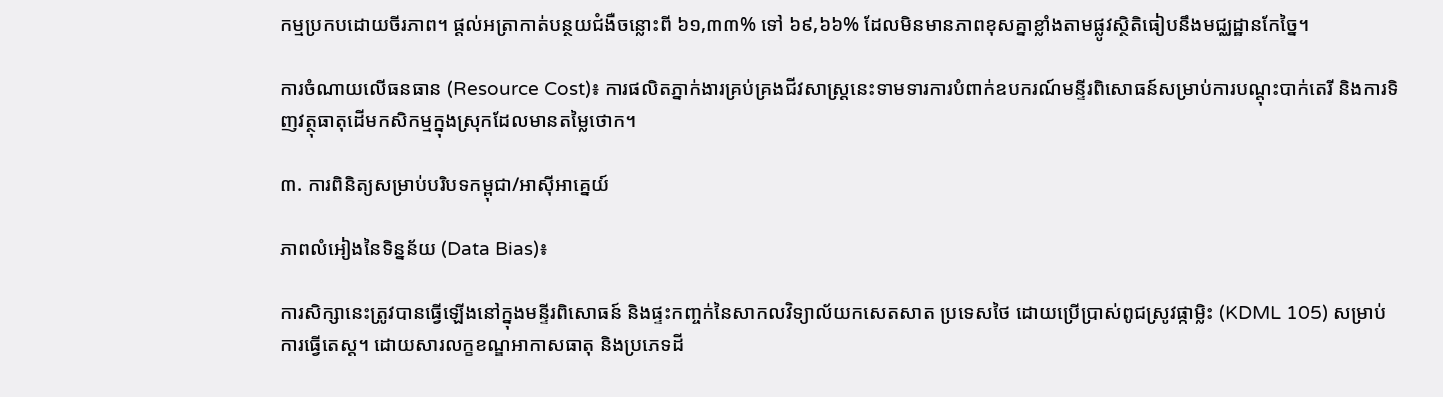កម្មប្រកបដោយចីរភាព។ ផ្តល់អត្រាកាត់បន្ថយជំងឺចន្លោះពី ៦១,៣៣% ទៅ ៦៩,៦៦% ដែលមិនមានភាពខុសគ្នាខ្លាំងតាមផ្លូវស្ថិតិធៀបនឹងមជ្ឈដ្ឋានកែច្នៃ។

ការចំណាយលើធនធាន (Resource Cost)៖ ការផលិតភ្នាក់ងារគ្រប់គ្រងជីវសាស្ត្រនេះទាមទារការបំពាក់ឧបករណ៍មន្ទីរពិសោធន៍សម្រាប់ការបណ្តុះបាក់តេរី និងការទិញវត្ថុធាតុដើមកសិកម្មក្នុងស្រុកដែលមានតម្លៃថោក។

៣. ការពិនិត្យសម្រាប់បរិបទកម្ពុជា/អាស៊ីអាគ្នេយ៍

ភាពលំអៀងនៃទិន្នន័យ (Data Bias)៖

ការសិក្សានេះត្រូវបានធ្វើឡើងនៅក្នុងមន្ទីរពិសោធន៍ និងផ្ទះកញ្ចក់នៃសាកលវិទ្យាល័យកសេតសាត ប្រទេសថៃ ដោយប្រើប្រាស់ពូជស្រូវផ្កាម្លិះ (KDML 105) សម្រាប់ការធ្វើតេស្ត។ ដោយសារលក្ខខណ្ឌអាកាសធាតុ និងប្រភេទដី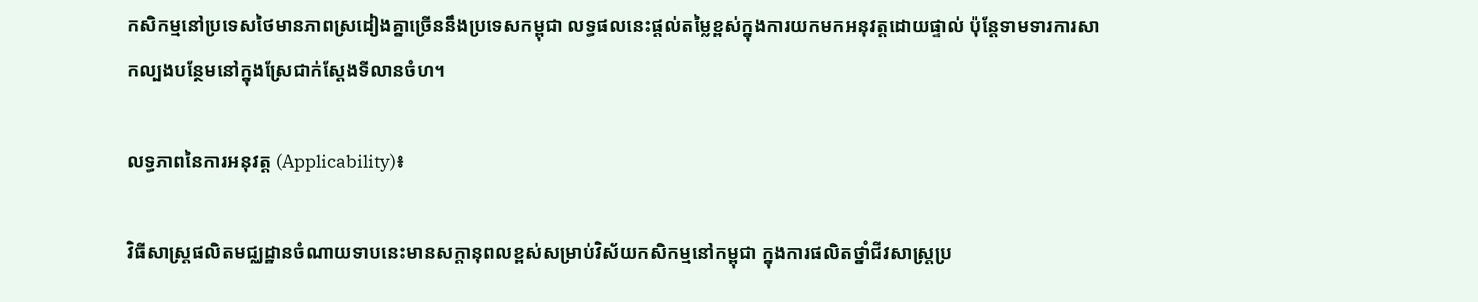កសិកម្មនៅប្រទេសថៃមានភាពស្រដៀងគ្នាច្រើននឹងប្រទេសកម្ពុជា លទ្ធផលនេះផ្តល់តម្លៃខ្ពស់ក្នុងការយកមកអនុវត្តដោយផ្ទាល់ ប៉ុន្តែទាមទារការសាកល្បងបន្ថែមនៅក្នុងស្រែជាក់ស្តែងទីលានចំហ។

លទ្ធភាពនៃការអនុវត្ត (Applicability)៖

វិធីសាស្ត្រផលិតមជ្ឈដ្ឋានចំណាយទាបនេះមានសក្តានុពលខ្ពស់សម្រាប់វិស័យកសិកម្មនៅកម្ពុជា ក្នុងការផលិតថ្នាំជីវសាស្ត្រប្រ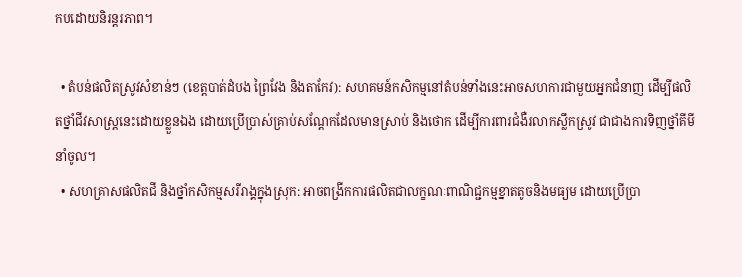កបដោយនិរន្តរភាព។

  • តំបន់ផលិតស្រូវសំខាន់ៗ (ខេត្តបាត់ដំបង ព្រៃវែង និងតាកែវ): សហគមន៍កសិកម្មនៅតំបន់ទាំងនេះអាចសហការជាមួយអ្នកជំនាញ ដើម្បីផលិតថ្នាំជីវសាស្ត្រនេះដោយខ្លួនឯង ដោយប្រើប្រាស់គ្រាប់សណ្តែកដែលមានស្រាប់ និងថោក ដើម្បីការពារជំងឺរលាកស្លឹកស្រូវ ជាជាងការទិញថ្នាំគីមីនាំចូល។
  • សហគ្រាសផលិតជី និងថ្នាំកសិកម្មសរីរាង្គក្នុងស្រុក: អាចពង្រីកការផលិតជាលក្ខណៈពាណិជ្ជកម្មខ្នាតតូចនិងមធ្យម ដោយប្រើប្រា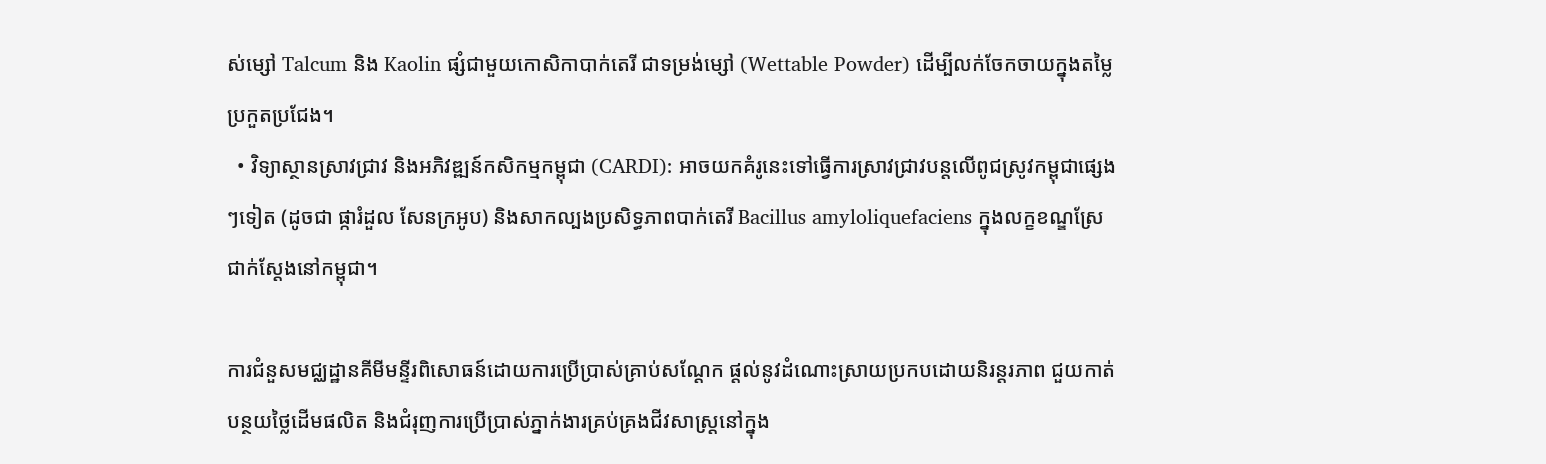ស់ម្សៅ Talcum និង Kaolin ផ្សំជាមួយកោសិកាបាក់តេរី ជាទម្រង់ម្សៅ (Wettable Powder) ដើម្បីលក់ចែកចាយក្នុងតម្លៃប្រកួតប្រជែង។
  • វិទ្យាស្ថានស្រាវជ្រាវ និងអភិវឌ្ឍន៍កសិកម្មកម្ពុជា (CARDI): អាចយកគំរូនេះទៅធ្វើការស្រាវជ្រាវបន្តលើពូជស្រូវកម្ពុជាផ្សេងៗទៀត (ដូចជា ផ្ការំដួល សែនក្រអូប) និងសាកល្បងប្រសិទ្ធភាពបាក់តេរី Bacillus amyloliquefaciens ក្នុងលក្ខខណ្ឌស្រែជាក់ស្តែងនៅកម្ពុជា។

ការជំនួសមជ្ឈដ្ឋានគីមីមន្ទីរពិសោធន៍ដោយការប្រើប្រាស់គ្រាប់សណ្តែក ផ្តល់នូវដំណោះស្រាយប្រកបដោយនិរន្តរភាព ជួយកាត់បន្ថយថ្លៃដើមផលិត និងជំរុញការប្រើប្រាស់ភ្នាក់ងារគ្រប់គ្រងជីវសាស្ត្រនៅក្នុង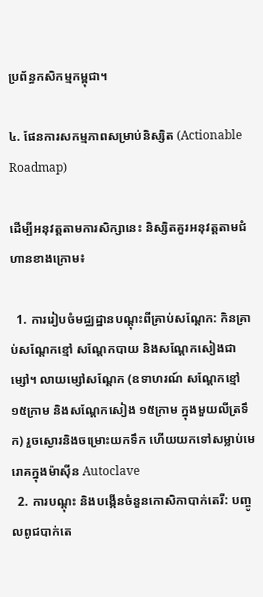ប្រព័ន្ធកសិកម្មកម្ពុជា។

៤. ផែនការសកម្មភាពសម្រាប់និស្សិត (Actionable Roadmap)

ដើម្បីអនុវត្តតាមការសិក្សានេះ និស្សិតគួរអនុវត្តតាមជំហានខាងក្រោម៖

  1. ការរៀបចំមជ្ឈដ្ឋានបណ្តុះពីគ្រាប់សណ្តែក: កិនគ្រាប់សណ្តែកខ្មៅ សណ្តែកបាយ និងសណ្តែកសៀងជាម្សៅ។ លាយម្សៅសណ្តែក (ឧទាហរណ៍ សណ្តែកខ្មៅ ១៥ក្រាម និងសណ្តែកសៀង ១៥ក្រាម ក្នុងមួយលីត្រទឹក) រួចស្ងោរនិងចម្រោះយកទឹក ហើយយកទៅសម្លាប់មេរោគក្នុងម៉ាស៊ីន Autoclave
  2. ការបណ្តុះ និងបង្កើនចំនួនកោសិកាបាក់តេរី: បញ្ចូលពូជបាក់តេ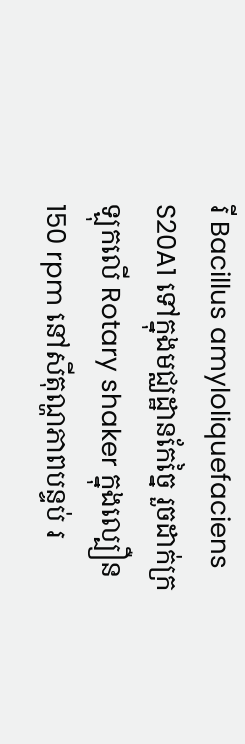រី Bacillus amyloliquefaciens S20A1 ទៅក្នុងមជ្ឈដ្ឋានកែច្នៃ រួចដាក់ក្រឡុកលើ Rotary shaker ក្នុងល្បឿន 150 rpm នៅសីតុណ្ហភាពបន្ទប់ រ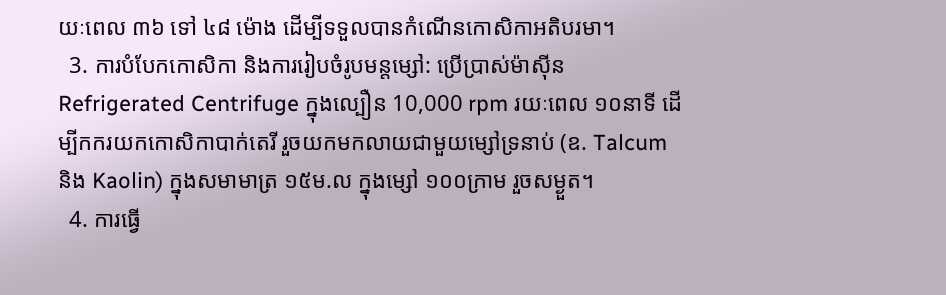យៈពេល ៣៦ ទៅ ៤៨ ម៉ោង ដើម្បីទទួលបានកំណើនកោសិកាអតិបរមា។
  3. ការបំបែកកោសិកា និងការរៀបចំរូបមន្តម្សៅ: ប្រើប្រាស់ម៉ាស៊ីន Refrigerated Centrifuge ក្នុងល្បឿន 10,000 rpm រយៈពេល ១០នាទី ដើម្បីកករយកកោសិកាបាក់តេរី រួចយកមកលាយជាមួយម្សៅទ្រនាប់ (ឧ. Talcum និង Kaolin) ក្នុងសមាមាត្រ ១៥ម.ល ក្នុងម្សៅ ១០០ក្រាម រួចសម្ងួត។
  4. ការធ្វើ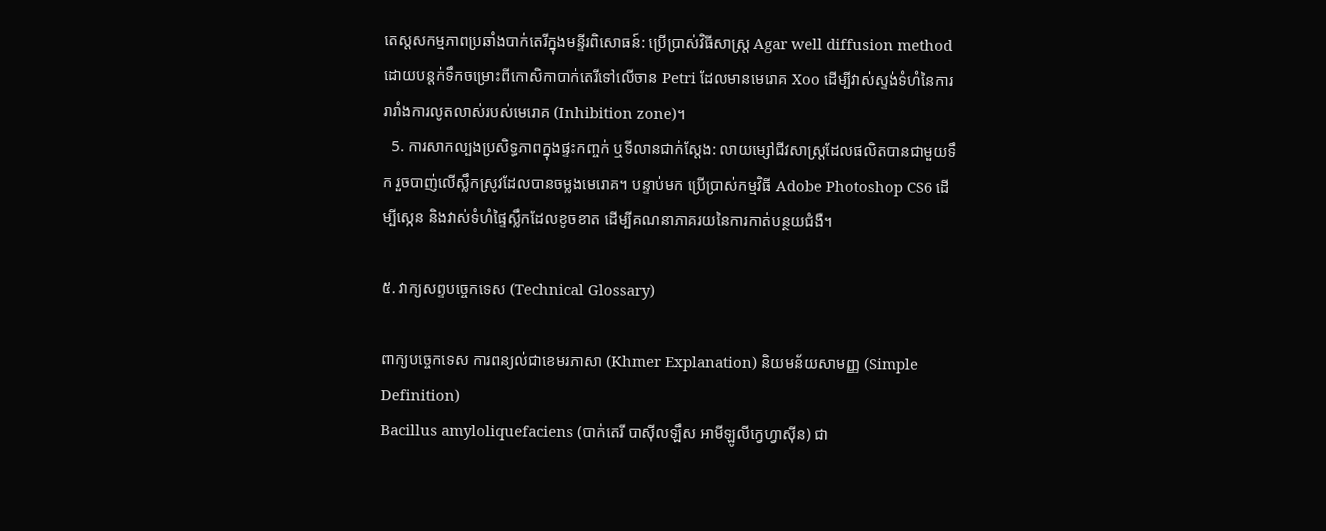តេស្តសកម្មភាពប្រឆាំងបាក់តេរីក្នុងមន្ទីរពិសោធន៍: ប្រើប្រាស់វិធីសាស្ត្រ Agar well diffusion method ដោយបន្តក់ទឹកចម្រោះពីកោសិកាបាក់តេរីទៅលើចាន Petri ដែលមានមេរោគ Xoo ដើម្បីវាស់ស្ទង់ទំហំនៃការរារាំងការលូតលាស់របស់មេរោគ (Inhibition zone)។
  5. ការសាកល្បងប្រសិទ្ធភាពក្នុងផ្ទះកញ្ចក់ ឬទីលានជាក់ស្តែង: លាយម្សៅជីវសាស្ត្រដែលផលិតបានជាមួយទឹក រួចបាញ់លើស្លឹកស្រូវដែលបានចម្លងមេរោគ។ បន្ទាប់មក ប្រើប្រាស់កម្មវិធី Adobe Photoshop CS6 ដើម្បីស្កេន និងវាស់ទំហំផ្ទៃស្លឹកដែលខូចខាត ដើម្បីគណនាភាគរយនៃការកាត់បន្ថយជំងឺ។

៥. វាក្យសព្ទបច្ចេកទេស (Technical Glossary)

ពាក្យបច្ចេកទេស ការពន្យល់ជាខេមរភាសា (Khmer Explanation) និយមន័យសាមញ្ញ (Simple Definition)
Bacillus amyloliquefaciens (បាក់តេរី បាស៊ីលឡឹស អាមីឡូលីក្វេហ្វាស៊ីន) ជា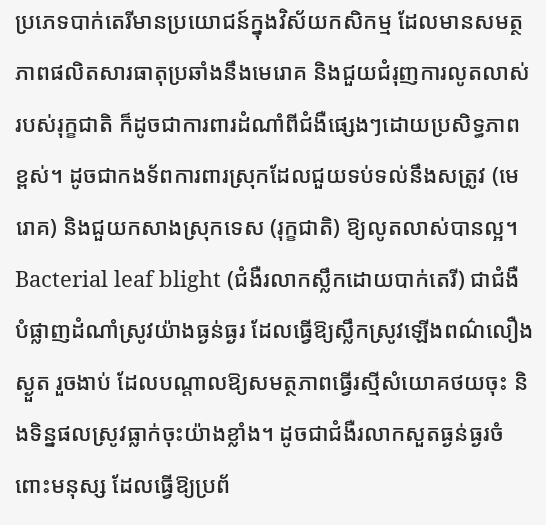ប្រភេទបាក់តេរីមានប្រយោជន៍ក្នុងវិស័យកសិកម្ម ដែលមានសមត្ថភាពផលិតសារធាតុប្រឆាំងនឹងមេរោគ និងជួយជំរុញការលូតលាស់របស់រុក្ខជាតិ ក៏ដូចជាការពារដំណាំពីជំងឺផ្សេងៗដោយប្រសិទ្ធភាពខ្ពស់។ ដូចជាកងទ័ពការពារស្រុកដែលជួយទប់ទល់នឹងសត្រូវ (មេរោគ) និងជួយកសាងស្រុកទេស (រុក្ខជាតិ) ឱ្យលូតលាស់បានល្អ។
Bacterial leaf blight (ជំងឺរលាកស្លឹកដោយបាក់តេរី) ជាជំងឺបំផ្លាញដំណាំស្រូវយ៉ាងធ្ងន់ធ្ងរ ដែលធ្វើឱ្យស្លឹកស្រូវឡើងពណ៌លឿងស្ងួត រួចងាប់ ដែលបណ្តាលឱ្យសមត្ថភាពធ្វើរស្មីសំយោគថយចុះ និងទិន្នផលស្រូវធ្លាក់ចុះយ៉ាងខ្លាំង។ ដូចជាជំងឺរលាកសួតធ្ងន់ធ្ងរចំពោះមនុស្ស ដែលធ្វើឱ្យប្រព័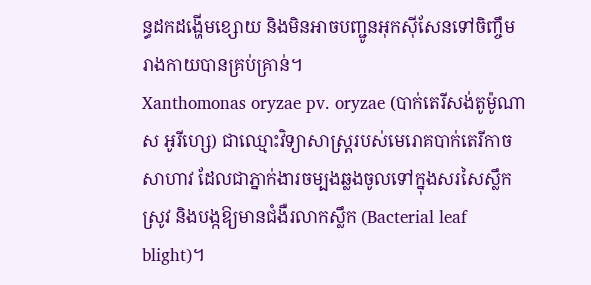ន្ធដកដង្ហើមខ្សោយ និងមិនអាចបញ្ជូនអុកស៊ីសែនទៅចិញ្ចឹមរាងកាយបានគ្រប់គ្រាន់។
Xanthomonas oryzae pv. oryzae (បាក់តេរីសង់តូម៉ូណាស អូរីហ្សេ) ជាឈ្មោះវិទ្យាសាស្ត្ររបស់មេរោគបាក់តេរីកាចសាហាវ ដែលជាភ្នាក់ងារចម្បងឆ្លងចូលទៅក្នុងសរសៃស្លឹកស្រូវ និងបង្កឱ្យមានជំងឺរលាកស្លឹក (Bacterial leaf blight)។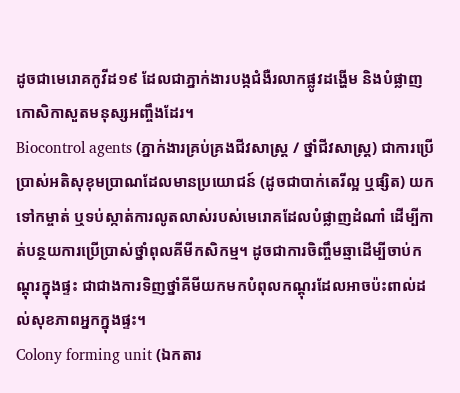ដូចជាមេរោគកូវីដ១៩ ដែលជាភ្នាក់ងារបង្កជំងឺរលាកផ្លូវដង្ហើម និងបំផ្លាញកោសិកាសួតមនុស្សអញ្ចឹងដែរ។
Biocontrol agents (ភ្នាក់ងារគ្រប់គ្រងជីវសាស្ត្រ / ថ្នាំជីវសាស្ត្រ) ជាការប្រើប្រាស់អតិសុខុមប្រាណដែលមានប្រយោជន៍ (ដូចជាបាក់តេរីល្អ ឬផ្សិត) យកទៅកម្ចាត់ ឬទប់ស្កាត់ការលូតលាស់របស់មេរោគដែលបំផ្លាញដំណាំ ដើម្បីកាត់បន្ថយការប្រើប្រាស់ថ្នាំពុលគីមីកសិកម្ម។ ដូចជាការចិញ្ចឹមឆ្មាដើម្បីចាប់កណ្តុរក្នុងផ្ទះ ជាជាងការទិញថ្នាំគីមីយកមកបំពុលកណ្តុរដែលអាចប៉ះពាល់ដល់សុខភាពអ្នកក្នុងផ្ទះ។
Colony forming unit (ឯកតារ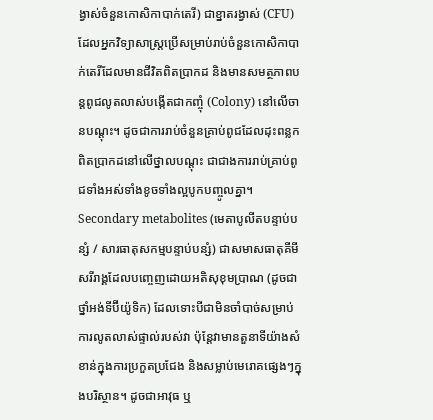ង្វាស់ចំនួនកោសិកាបាក់តេរី) ជាខ្នាតរង្វាស់ (CFU) ដែលអ្នកវិទ្យាសាស្ត្រប្រើសម្រាប់រាប់ចំនួនកោសិកាបាក់តេរីដែលមានជីវិតពិតប្រាកដ និងមានសមត្ថភាពបន្តពូជលូតលាស់បង្កើតជាកញ្ចុំ (Colony) នៅលើចានបណ្តុះ។ ដូចជាការរាប់ចំនួនគ្រាប់ពូជដែលដុះពន្លកពិតប្រាកដនៅលើថ្នាលបណ្តុះ ជាជាងការរាប់គ្រាប់ពូជទាំងអស់ទាំងខូចទាំងល្អបូកបញ្ចូលគ្នា។
Secondary metabolites (មេតាបូលីតបន្ទាប់បន្សំ / សារធាតុសកម្មបន្ទាប់បន្សំ) ជាសមាសធាតុគីមីសរីរាង្គដែលបញ្ចេញដោយអតិសុខុមប្រាណ (ដូចជាថ្នាំអង់ទីប៊ីយ៉ូទិក) ដែលទោះបីជាមិនចាំបាច់សម្រាប់ការលូតលាស់ផ្ទាល់របស់វា ប៉ុន្តែវាមានតួនាទីយ៉ាងសំខាន់ក្នុងការប្រកួតប្រជែង និងសម្លាប់មេរោគផ្សេងៗក្នុងបរិស្ថាន។ ដូចជាអាវុធ ឬ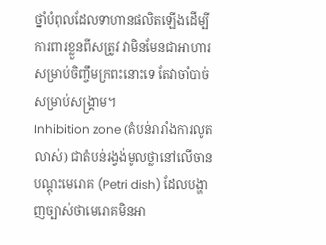ថ្នាំបំពុលដែលទាហានផលិតឡើងដើម្បីការពារខ្លួនពីសត្រូវ វាមិនមែនជាអាហារសម្រាប់ចិញ្ចឹមក្រពះនោះទេ តែវាចាំបាច់សម្រាប់សង្គ្រាម។
Inhibition zone (តំបន់រារាំងការលូតលាស់) ជាតំបន់រង្វង់មូលថ្លានៅលើចានបណ្តុះមេរោគ (Petri dish) ដែលបង្ហាញច្បាស់ថាមេរោគមិនអា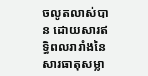ចលូតលាស់បាន ដោយសារឥទ្ធិពលរារាំងនៃសារធាតុសម្លា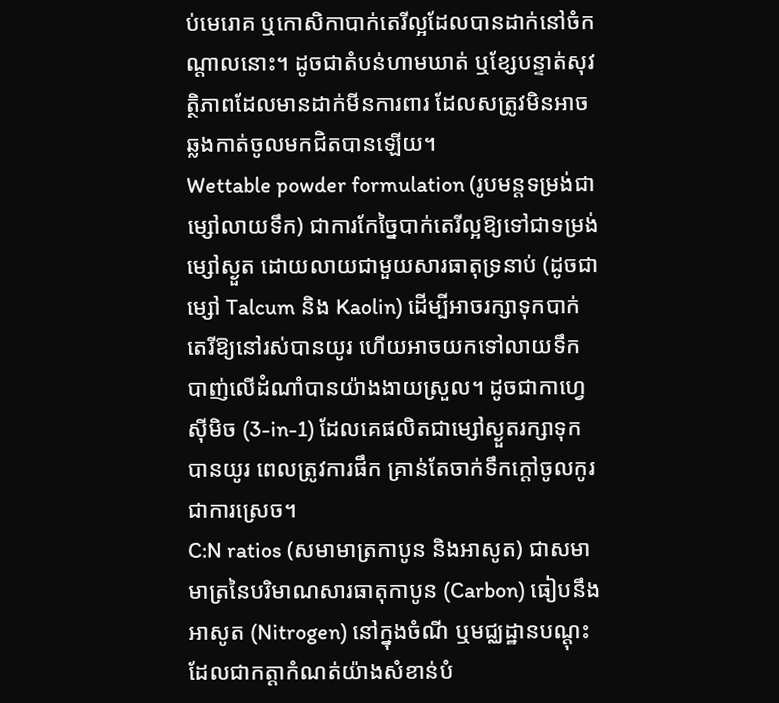ប់មេរោគ ឬកោសិកាបាក់តេរីល្អដែលបានដាក់នៅចំកណ្តាលនោះ។ ដូចជាតំបន់ហាមឃាត់ ឬខ្សែបន្ទាត់សុវត្ថិភាពដែលមានដាក់មីនការពារ ដែលសត្រូវមិនអាចឆ្លងកាត់ចូលមកជិតបានឡើយ។
Wettable powder formulation (រូបមន្តទម្រង់ជាម្សៅលាយទឹក) ជាការកែច្នៃបាក់តេរីល្អឱ្យទៅជាទម្រង់ម្សៅស្ងួត ដោយលាយជាមួយសារធាតុទ្រនាប់ (ដូចជាម្សៅ Talcum និង Kaolin) ដើម្បីអាចរក្សាទុកបាក់តេរីឱ្យនៅរស់បានយូរ ហើយអាចយកទៅលាយទឹកបាញ់លើដំណាំបានយ៉ាងងាយស្រួល។ ដូចជាកាហ្វេស៊ីមិច (3-in-1) ដែលគេផលិតជាម្សៅស្ងួតរក្សាទុកបានយូរ ពេលត្រូវការផឹក គ្រាន់តែចាក់ទឹកក្តៅចូលកូរជាការស្រេច។
C:N ratios (សមាមាត្រកាបូន និងអាសូត) ជាសមាមាត្រនៃបរិមាណសារធាតុកាបូន (Carbon) ធៀបនឹងអាសូត (Nitrogen) នៅក្នុងចំណី ឬមជ្ឈដ្ឋានបណ្តុះ ដែលជាកត្តាកំណត់យ៉ាងសំខាន់បំ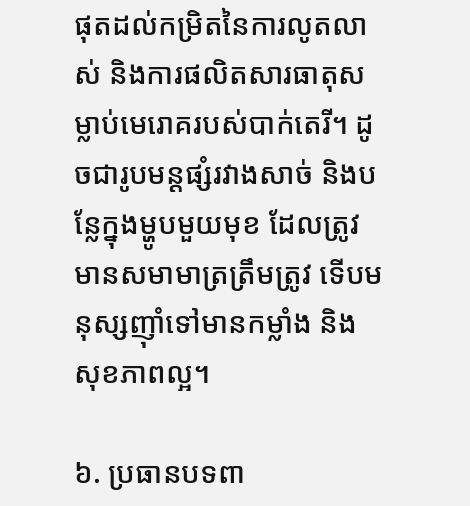ផុតដល់កម្រិតនៃការលូតលាស់ និងការផលិតសារធាតុសម្លាប់មេរោគរបស់បាក់តេរី។ ដូចជារូបមន្តផ្សំរវាងសាច់ និងបន្លែក្នុងម្ហូបមួយមុខ ដែលត្រូវមានសមាមាត្រត្រឹមត្រូវ ទើបមនុស្សញ៉ាំទៅមានកម្លាំង និងសុខភាពល្អ។

៦. ប្រធានបទពា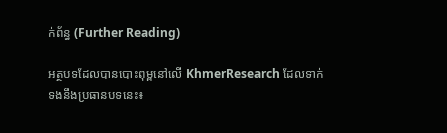ក់ព័ន្ធ (Further Reading)

អត្ថបទដែលបានបោះពុម្ពនៅលើ KhmerResearch ដែលទាក់ទងនឹងប្រធានបទនេះ៖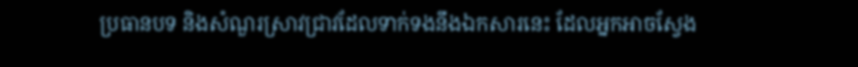ប្រធានបទ និងសំណួរស្រាវជ្រាវដែលទាក់ទងនឹងឯកសារនេះ ដែលអ្នកអាចស្វែង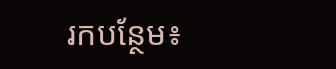រកបន្ថែម៖